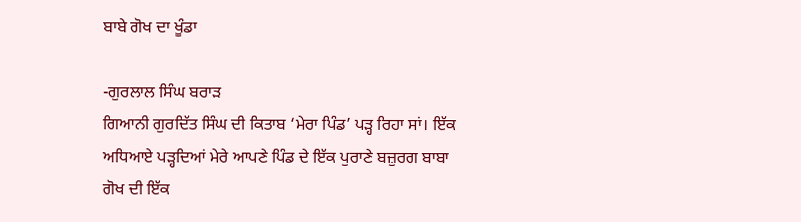ਬਾਬੇ ਗੋਖ ਦਾ ਖੂੰਡਾ

-ਗੁਰਲਾਲ ਸਿੰਘ ਬਰਾੜ
ਗਿਆਨੀ ਗੁਰਦਿੱਤ ਸਿੰਘ ਦੀ ਕਿਤਾਬ ‘ਮੇਰਾ ਪਿੰਡ’ ਪੜ੍ਹ ਰਿਹਾ ਸਾਂ। ਇੱਕ ਅਧਿਆਏ ਪੜ੍ਹਦਿਆਂ ਮੇਰੇ ਆਪਣੇ ਪਿੰਡ ਦੇ ਇੱਕ ਪੁਰਾਣੇ ਬਜ਼ੁਰਗ ਬਾਬਾ ਗੋਖ ਦੀ ਇੱਕ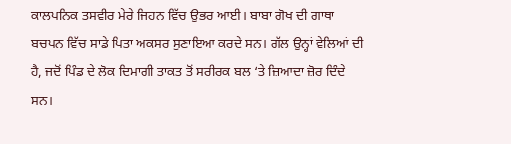ਕਾਲਪਨਿਕ ਤਸਵੀਰ ਮੇਰੇ ਜਿਹਨ ਵਿੱਚ ਉਭਰ ਆਈ। ਬਾਬਾ ਗੋਖ ਦੀ ਗਾਥਾ ਬਚਪਨ ਵਿੱਚ ਸਾਡੇ ਪਿਤਾ ਅਕਸਰ ਸੁਣਾਇਆ ਕਰਦੇ ਸਨ। ਗੱਲ ਉਨ੍ਹਾਂ ਵੇਲਿਆਂ ਦੀ ਹੈ, ਜਦੋਂ ਪਿੰਡ ਦੇ ਲੋਕ ਦਿਮਾਗੀ ਤਾਕਤ ਤੋਂ ਸਰੀਰਕ ਬਲ ‘ਤੇ ਜ਼ਿਆਦਾ ਜ਼ੋਰ ਦਿੰਦੇ ਸਨ।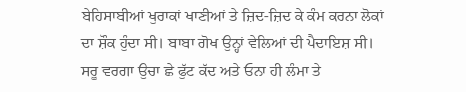ਬੇਹਿਸਾਬੀਆਂ ਖੁਰਾਕਾਂ ਖਾਣੀਆਂ ਤੇ ਜ਼ਿਦ-ਜ਼ਿਦ ਕੇ ਕੰਮ ਕਰਨਾ ਲੋਕਾਂ ਦਾ ਸ਼ੌਕ ਹੁੰਦਾ ਸੀ। ਬਾਬਾ ਗੋਖ ਉਨ੍ਹਾਂ ਵੇਲਿਆਂ ਦੀ ਪੈਦਾਇਸ਼ ਸੀ। ਸਰੂ ਵਰਗਾ ਉਚਾ ਛੇ ਫੁੱਟ ਕੱਦ ਅਤੇ ਓਨਾ ਹੀ ਲੰਮਾ ਤੇ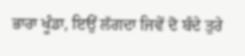ਭਾਰਾ ਖੂੰਡਾ, ਇਉਂ ਲੱਗਦਾ ਜਿਵੇਂ ਦੋ ਬੰਦੇ ਤੁਰੇ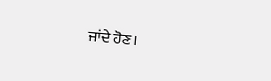ਜਾਂਦੇ ਹੋਣ।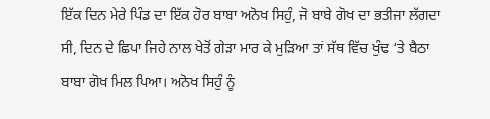ਇੱਕ ਦਿਨ ਮੇਰੇ ਪਿੰਡ ਦਾ ਇੱਕ ਹੋਰ ਬਾਬਾ ਅਨੋਖ ਸਿਹੁੰ, ਜੋ ਬਾਬੇ ਗੋਖ ਦਾ ਭਤੀਜਾ ਲੱਗਦਾ ਸੀ, ਦਿਨ ਦੇ ਛਿਪਾ ਜਿਹੇ ਨਾਲ ਖੇਤੋਂ ਗੇੜਾ ਮਾਰ ਕੇ ਮੁੜਿਆ ਤਾਂ ਸੱਥ ਵਿੱਚ ਖੁੰਢ ‘ਤੇ ਬੈਠਾ ਬਾਬਾ ਗੋਖ ਮਿਲ ਪਿਆ। ਅਨੋਖ ਸਿਹੁੰ ਨੂੰ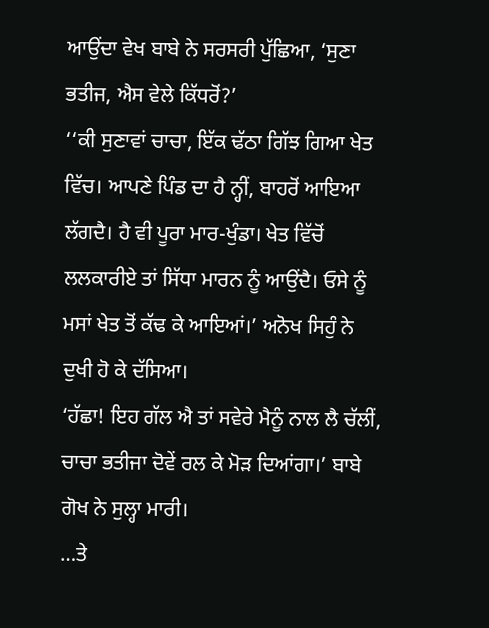ਆਉਂਦਾ ਵੇਖ ਬਾਬੇ ਨੇ ਸਰਸਰੀ ਪੁੱਛਿਆ, ‘ਸੁਣਾ ਭਤੀਜ, ਐਸ ਵੇਲੇ ਕਿੱਧਰੋਂ?’
‘‘ਕੀ ਸੁਣਾਵਾਂ ਚਾਚਾ, ਇੱਕ ਢੱਠਾ ਗਿੱਝ ਗਿਆ ਖੇਤ ਵਿੱਚ। ਆਪਣੇ ਪਿੰਡ ਦਾ ਹੈ ਨ੍ਹੀਂ, ਬਾਹਰੋਂ ਆਇਆ ਲੱਗਦੈ। ਹੈ ਵੀ ਪੂਰਾ ਮਾਰ-ਖੁੰਡਾ। ਖੇਤ ਵਿੱਚੋਂ ਲਲਕਾਰੀਏ ਤਾਂ ਸਿੱਧਾ ਮਾਰਨ ਨੂੰ ਆਉਂਦੈ। ਓਸੇ ਨੂੰ ਮਸਾਂ ਖੇਤ ਤੋਂ ਕੱਢ ਕੇ ਆਇਆਂ।’ ਅਨੋਖ ਸਿਹੁੰ ਨੇ ਦੁਖੀ ਹੋ ਕੇ ਦੱਸਿਆ।
‘ਹੱਛਾ! ਇਹ ਗੱਲ ਐ ਤਾਂ ਸਵੇਰੇ ਮੈਨੂੰ ਨਾਲ ਲੈ ਚੱਲੀਂ, ਚਾਚਾ ਭਤੀਜਾ ਦੋਵੇਂ ਰਲ ਕੇ ਮੋੜ ਦਿਆਂਗਾ।’ ਬਾਬੇ ਗੋਖ ਨੇ ਸੁਲ੍ਹਾ ਮਾਰੀ।
…ਤੇ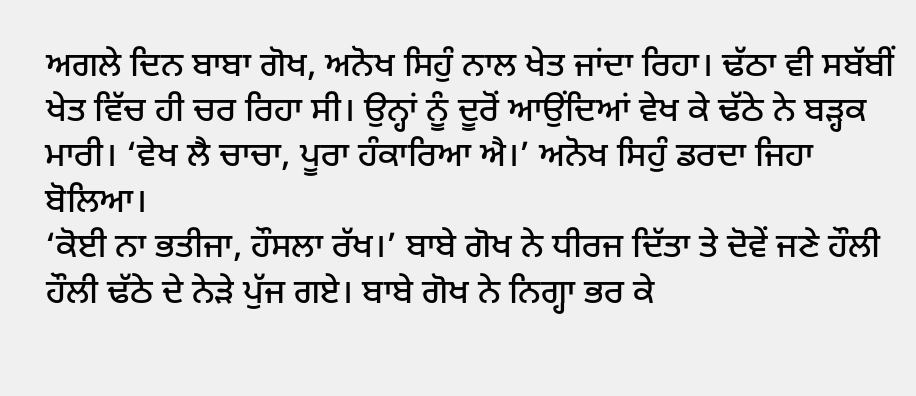ਅਗਲੇ ਦਿਨ ਬਾਬਾ ਗੋਖ, ਅਨੋਖ ਸਿਹੁੰ ਨਾਲ ਖੇਤ ਜਾਂਦਾ ਰਿਹਾ। ਢੱਠਾ ਵੀ ਸਬੱਬੀਂ ਖੇਤ ਵਿੱਚ ਹੀ ਚਰ ਰਿਹਾ ਸੀ। ਉਨ੍ਹਾਂ ਨੂੰ ਦੂਰੋਂ ਆਉਂਦਿਆਂ ਵੇਖ ਕੇ ਢੱਠੇ ਨੇ ਬੜ੍ਹਕ ਮਾਰੀ। ‘ਵੇਖ ਲੈ ਚਾਚਾ, ਪੂਰਾ ਹੰਕਾਰਿਆ ਐ।’ ਅਨੋਖ ਸਿਹੁੰ ਡਰਦਾ ਜਿਹਾ ਬੋਲਿਆ।
‘ਕੋਈ ਨਾ ਭਤੀਜਾ, ਹੌਸਲਾ ਰੱਖ।’ ਬਾਬੇ ਗੋਖ ਨੇ ਧੀਰਜ ਦਿੱਤਾ ਤੇ ਦੋਵੇਂ ਜਣੇ ਹੌਲੀ ਹੌਲੀ ਢੱਠੇ ਦੇ ਨੇੜੇ ਪੁੱਜ ਗਏ। ਬਾਬੇ ਗੋਖ ਨੇ ਨਿਗ੍ਹਾ ਭਰ ਕੇ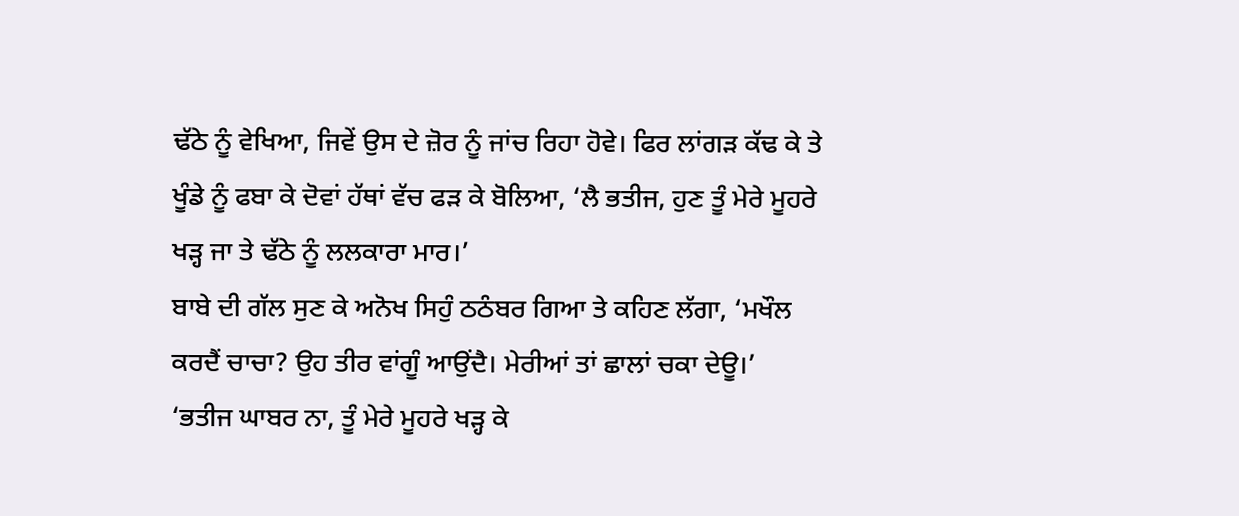ਢੱਠੇ ਨੂੰ ਵੇਖਿਆ, ਜਿਵੇਂ ਉਸ ਦੇ ਜ਼ੋਰ ਨੂੰ ਜਾਂਚ ਰਿਹਾ ਹੋਵੇ। ਫਿਰ ਲਾਂਗੜ ਕੱਢ ਕੇ ਤੇ ਖੂੰਡੇ ਨੂੰ ਫਬਾ ਕੇ ਦੋਵਾਂ ਹੱਥਾਂ ਵੱਚ ਫੜ ਕੇ ਬੋਲਿਆ, ‘ਲੈ ਭਤੀਜ, ਹੁਣ ਤੂੰ ਮੇਰੇ ਮੂਹਰੇ ਖੜ੍ਹ ਜਾ ਤੇ ਢੱਠੇ ਨੂੰ ਲਲਕਾਰਾ ਮਾਰ।’
ਬਾਬੇ ਦੀ ਗੱਲ ਸੁਣ ਕੇ ਅਨੋਖ ਸਿਹੁੰ ਠਠੰਬਰ ਗਿਆ ਤੇ ਕਹਿਣ ਲੱਗਾ, ‘ਮਖੌਲ ਕਰਦੈਂ ਚਾਚਾ? ਉਹ ਤੀਰ ਵਾਂਗੂੰ ਆਉਂਦੈ। ਮੇਰੀਆਂ ਤਾਂ ਛਾਲਾਂ ਚਕਾ ਦੇਊ।’
‘ਭਤੀਜ ਘਾਬਰ ਨਾ, ਤੂੰ ਮੇਰੇ ਮੂਹਰੇ ਖੜ੍ਹ ਕੇ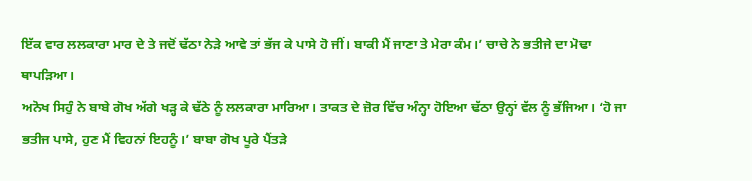ਇੱਕ ਵਾਰ ਲਲਕਾਰਾ ਮਾਰ ਦੇ ਤੇ ਜਦੋਂ ਢੱਠਾ ਨੇੜੇ ਆਵੇ ਤਾਂ ਭੱਜ ਕੇ ਪਾਸੇ ਹੋ ਜੀਂ। ਬਾਕੀ ਮੈਂ ਜਾਣਾ ਤੇ ਮੇਰਾ ਕੰਮ।’ ਚਾਚੇ ਨੇ ਭਤੀਜੇ ਦਾ ਮੋਢਾ ਥਾਪੜਿਆ।
ਅਨੋਖ ਸਿਹੁੰ ਨੇ ਬਾਬੇ ਗੋਖ ਅੱਗੇ ਖੜ੍ਹ ਕੇ ਢੱਠੇ ਨੂੰ ਲਲਕਾਰਾ ਮਾਰਿਆ। ਤਾਕਤ ਦੇ ਜ਼ੋਰ ਵਿੱਚ ਅੰਨ੍ਹਾ ਹੋਇਆ ਢੱਠਾ ਉਨ੍ਹਾਂ ਵੱਲ ਨੂੰ ਭੱਜਿਆ। ‘ਹੋ ਜਾ ਭਤੀਜ ਪਾਸੇ, ਹੁਣ ਮੈਂ ਵਿਹਨਾਂ ਇਹਨੂੰ।’ ਬਾਬਾ ਗੋਖ ਪੂਰੇ ਪੈਂਤੜੇ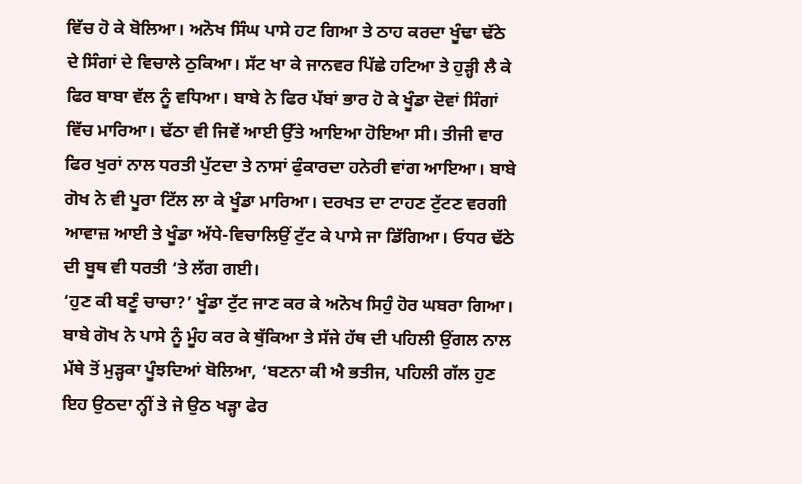ਵਿੱਚ ਹੋ ਕੇ ਬੋਲਿਆ। ਅਨੋਖ ਸਿੰਘ ਪਾਸੇ ਹਟ ਗਿਆ ਤੇ ਠਾਹ ਕਰਦਾ ਖੂੰਢਾ ਢੱਠੇ ਦੇ ਸਿੰਗਾਂ ਦੇ ਵਿਚਾਲੇ ਠੁਕਿਆ। ਸੱਟ ਖਾ ਕੇ ਜਾਨਵਰ ਪਿੱਛੇ ਹਟਿਆ ਤੇ ਹੁੜ੍ਹੀ ਲੈ ਕੇ ਫਿਰ ਬਾਬਾ ਵੱਲ ਨੂੰ ਵਧਿਆ। ਬਾਬੇ ਨੇ ਫਿਰ ਪੱਬਾਂ ਭਾਰ ਹੋ ਕੇ ਖੂੰਡਾ ਦੋਵਾਂ ਸਿੰਗਾਂ ਵਿੱਚ ਮਾਰਿਆ। ਢੱਠਾ ਵੀ ਜਿਵੇਂ ਆਈ ਉੱਤੇ ਆਇਆ ਹੋਇਆ ਸੀ। ਤੀਜੀ ਵਾਰ ਫਿਰ ਖੁਰਾਂ ਨਾਲ ਧਰਤੀ ਪੁੱਟਦਾ ਤੇ ਨਾਸਾਂ ਫੁੰਕਾਰਦਾ ਹਨੇਰੀ ਵਾਂਗ ਆਇਆ। ਬਾਬੇ ਗੋਖ ਨੇ ਵੀ ਪੂਰਾ ਟਿੱਲ ਲਾ ਕੇ ਖੂੰਡਾ ਮਾਰਿਆ। ਦਰਖਤ ਦਾ ਟਾਹਣ ਟੁੱਟਣ ਵਰਗੀ ਆਵਾਜ਼ ਆਈ ਤੇ ਖੂੰਡਾ ਅੱਧੇ-ਵਿਚਾਲਿਉਂ ਟੁੱਟ ਕੇ ਪਾਸੇ ਜਾ ਡਿੱਗਿਆ। ਓਧਰ ਢੱਠੇ ਦੀ ਬੂਥ ਵੀ ਧਰਤੀ ‘ਤੇ ਲੱਗ ਗਈ।
‘ਹੁਣ ਕੀ ਬਣੂੰ ਚਾਚਾ?’ ਖੂੰਡਾ ਟੁੱਟ ਜਾਣ ਕਰ ਕੇ ਅਨੋਖ ਸਿਹੁੰ ਹੋਰ ਘਬਰਾ ਗਿਆ।
ਬਾਬੇ ਗੋਖ ਨੇ ਪਾਸੇ ਨੂੰ ਮੂੰਹ ਕਰ ਕੇ ਥੁੱਕਿਆ ਤੇ ਸੱਜੇ ਹੱਥ ਦੀ ਪਹਿਲੀ ਉਂਗਲ ਨਾਲ ਮੱਥੇ ਤੋਂ ਮੁੜ੍ਹਕਾ ਪੂੰਝਦਿਆਂ ਬੋਲਿਆ, ‘ਬਣਨਾ ਕੀ ਐ ਭਤੀਜ, ਪਹਿਲੀ ਗੱਲ ਹੁਣ ਇਹ ਉਠਦਾ ਨ੍ਹੀਂ ਤੇ ਜੇ ਉਠ ਖੜ੍ਹਾ ਫੇਰ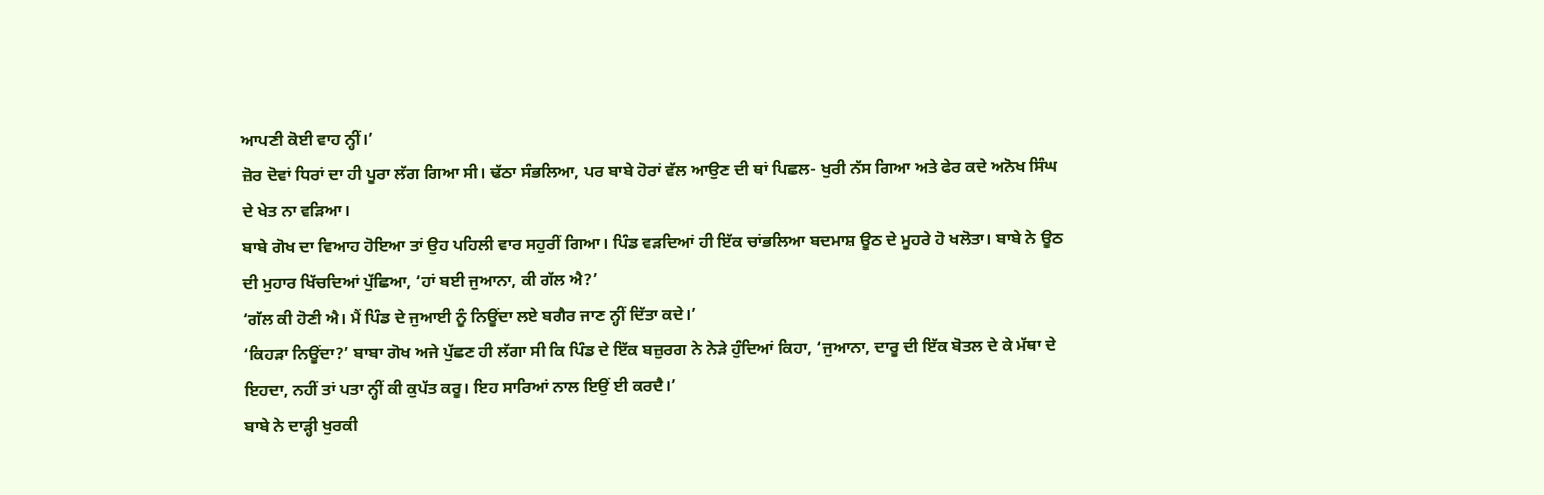ਆਪਣੀ ਕੋਈ ਵਾਹ ਨ੍ਹੀਂ।’
ਜ਼ੋਰ ਦੋਵਾਂ ਧਿਰਾਂ ਦਾ ਹੀ ਪੂਰਾ ਲੱਗ ਗਿਆ ਸੀ। ਢੱਠਾ ਸੰਭਲਿਆ, ਪਰ ਬਾਬੇ ਹੋਰਾਂ ਵੱਲ ਆਉਣ ਦੀ ਥਾਂ ਪਿਛਲ- ਖੁਰੀ ਨੱਸ ਗਿਆ ਅਤੇ ਫੇਰ ਕਦੇ ਅਨੋਖ ਸਿੰਘ ਦੇ ਖੇਤ ਨਾ ਵੜਿਆ।
ਬਾਬੇ ਗੋਖ ਦਾ ਵਿਆਹ ਹੋਇਆ ਤਾਂ ਉਹ ਪਹਿਲੀ ਵਾਰ ਸਹੁਰੀਂ ਗਿਆ। ਪਿੰਡ ਵੜਦਿਆਂ ਹੀ ਇੱਕ ਚਾਂਭਲਿਆ ਬਦਮਾਸ਼ ਊਠ ਦੇ ਮੂਹਰੇ ਹੋ ਖਲੋਤਾ। ਬਾਬੇ ਨੇ ਊਠ ਦੀ ਮੁਹਾਰ ਖਿੱਚਦਿਆਂ ਪੁੱਛਿਆ, ‘ਹਾਂ ਬਈ ਜੁਆਨਾ, ਕੀ ਗੱਲ ਐ?’
‘ਗੱਲ ਕੀ ਹੋਣੀ ਐ। ਮੈਂ ਪਿੰਡ ਦੇ ਜੁਆਈ ਨੂੰ ਨਿਊਂਦਾ ਲਏ ਬਗੈਰ ਜਾਣ ਨ੍ਹੀਂ ਦਿੱਤਾ ਕਦੇ।’
‘ਕਿਹੜਾ ਨਿਊਂਦਾ?’ ਬਾਬਾ ਗੋਖ ਅਜੇ ਪੁੱਛਣ ਹੀ ਲੱਗਾ ਸੀ ਕਿ ਪਿੰਡ ਦੇ ਇੱਕ ਬਜ਼ੁਰਗ ਨੇ ਨੇੜੇ ਹੁੰਦਿਆਂ ਕਿਹਾ, ‘ਜੁਆਨਾ, ਦਾਰੂ ਦੀ ਇੱਕ ਬੋਤਲ ਦੇ ਕੇ ਮੱਥਾ ਦੇ ਇਹਦਾ, ਨਹੀਂ ਤਾਂ ਪਤਾ ਨ੍ਹੀਂ ਕੀ ਕੁਪੱਤ ਕਰੂ। ਇਹ ਸਾਰਿਆਂ ਨਾਲ ਇਉਂ ਈ ਕਰਦੈ।’
ਬਾਬੇ ਨੇ ਦਾੜ੍ਹੀ ਖੁਰਕੀ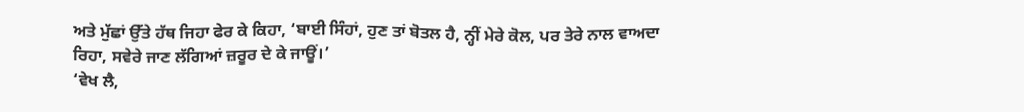ਅਤੇ ਮੁੱਛਾਂ ਉੱਤੇ ਹੱਥ ਜਿਹਾ ਫੇਰ ਕੇ ਕਿਹਾ, ‘ਬਾਈ ਸਿੰਹਾਂ, ਹੁਣ ਤਾਂ ਬੋਤਲ ਹੈ, ਨ੍ਹੀਂ ਮੇਰੇ ਕੋਲ, ਪਰ ਤੇਰੇ ਨਾਲ ਵਾਅਦਾ ਰਿਹਾ, ਸਵੇਰੇ ਜਾਣ ਲੱਗਿਆਂ ਜ਼ਰੂਰ ਦੇ ਕੇ ਜਾਊਂ।’
‘ਵੇਖ ਲੈ,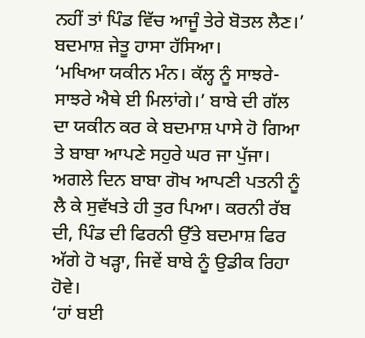ਨਹੀਂ ਤਾਂ ਪਿੰਡ ਵਿੱਚ ਆਜੂੰ ਤੇਰੇ ਬੋਤਲ ਲੈਣ।’ ਬਦਮਾਸ਼ ਜੇਤੂ ਹਾਸਾ ਹੱਸਿਆ।
‘ਮਖਿਆ ਯਕੀਨ ਮੰਨ। ਕੱਲ੍ਹ ਨੂੰ ਸਾਝਰੇ-ਸਾਝਰੇ ਐਥੇ ਈ ਮਿਲਾਂਗੇ।’ ਬਾਬੇ ਦੀ ਗੱਲ ਦਾ ਯਕੀਨ ਕਰ ਕੇ ਬਦਮਾਸ਼ ਪਾਸੇ ਹੋ ਗਿਆ ਤੇ ਬਾਬਾ ਆਪਣੇ ਸਹੁਰੇ ਘਰ ਜਾ ਪੁੱਜਾ।
ਅਗਲੇ ਦਿਨ ਬਾਬਾ ਗੋਖ ਆਪਣੀ ਪਤਨੀ ਨੂੰ ਲੈ ਕੇ ਸੁਵੱਖਤੇ ਹੀ ਤੁਰ ਪਿਆ। ਕਰਨੀ ਰੱਬ ਦੀ, ਪਿੰਡ ਦੀ ਫਿਰਨੀ ਉੱਤੇ ਬਦਮਾਸ਼ ਫਿਰ ਅੱਗੇ ਹੋ ਖੜ੍ਹਾ, ਜਿਵੇਂ ਬਾਬੇ ਨੂੰ ਉਡੀਕ ਰਿਹਾ ਹੋਵੇ।
‘ਹਾਂ ਬਈ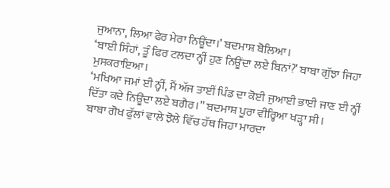ਜੁਆਨਾ, ਲਿਆ ਫੇਰ ਮੇਰਾ ਨਿਊਂਦਾ।’ ਬਦਮਾਸ਼ ਬੋਲਿਆ।
‘ਬਾਈ ਸਿੰਹਾਂ, ਤੂੰ ਫਿਰ ਟਲਦਾ ਨ੍ਹੀਂ ਹੁਣ ਨਿਊਂਦਾ ਲਏ ਬਿਨਾਂ?’ ਬਾਬਾ ਗੁੱਝਾ ਜਿਹਾ ਮੁਸਕਰਾਇਆ।
‘ਮਖਿਆ ਜਮਾਂ ਈ ਨ੍ਹੀਂ, ਮੈਂ ਅੱਜ ਤਾਈਂ ਪਿੰਡ ਦਾ ਕੋਈ ਜੁਆਈ ਭਾਈ ਜਾਣ ਈ ਨ੍ਹੀਂ ਦਿੱਤਾ ਕਦੇ ਨਿਊਂਦਾ ਲਏ ਬਗੈਰ।” ਬਦਮਾਸ਼ ਪੂਰਾ ਵੀਰ੍ਹਿਆ ਖੜ੍ਹਾ ਸੀ।
ਬਾਬਾ ਗੋਖ ਫੁੱਲਾਂ ਵਾਲੇ ਝੋਲੇ ਵਿੱਚ ਹੱਥ ਜਿਹਾ ਮਾਰਦਾ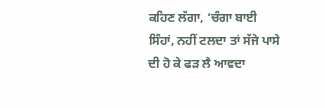ਕਹਿਣ ਲੱਗਾ, ‘ਚੰਗਾ ਬਾਈ ਸਿੰਹਾਂ, ਨਹੀਂ ਟਲਦਾ ਤਾਂ ਸੱਜੇ ਪਾਸੇ ਦੀ ਹੋ ਕੇ ਫੜ ਲੈ ਆਵਦਾ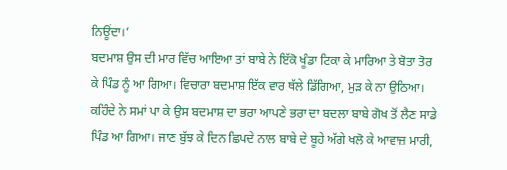ਨਿਊਂਦਾ।’
ਬਦਮਾਸ਼ ਉਸ ਦੀ ਮਾਰ ਵਿੱਚ ਆਇਆ ਤਾਂ ਬਾਬੇ ਨੇ ਇੱਕੋ ਖੂੰਡਾ ਟਿਕਾ ਕੇ ਮਾਰਿਆ ਤੇ ਬੋਤਾ ਤੋਰ ਕੇ ਪਿੰਡ ਨੂੰ ਆ ਗਿਆ। ਵਿਚਾਰਾ ਬਦਮਾਸ਼ ਇੱਕ ਵਾਰ ਥੱਲੇ ਡਿੱਗਿਆ, ਮੁੜ ਕੇ ਨਾ ਉਠਿਆ।
ਕਹਿੰਦੇ ਨੇ ਸਮਾਂ ਪਾ ਕੇ ਉਸ ਬਦਮਾਸ਼ ਦਾ ਭਰਾ ਆਪਣੇ ਭਰਾ ਦਾ ਬਦਲਾ ਬਾਬੇ ਗੋਖ ਤੋਂ ਲੈਣ ਸਾਡੇ ਪਿੰਡ ਆ ਗਿਆ। ਜਾਣ ਬੁੱਝ ਕੇ ਦਿਨ ਛਿਪਦੇ ਨਾਲ ਬਾਬੇ ਦੇ ਬੂਹੇ ਅੱਗੇ ਖਲੋ ਕੇ ਆਵਾਜ਼ ਮਾਰੀ,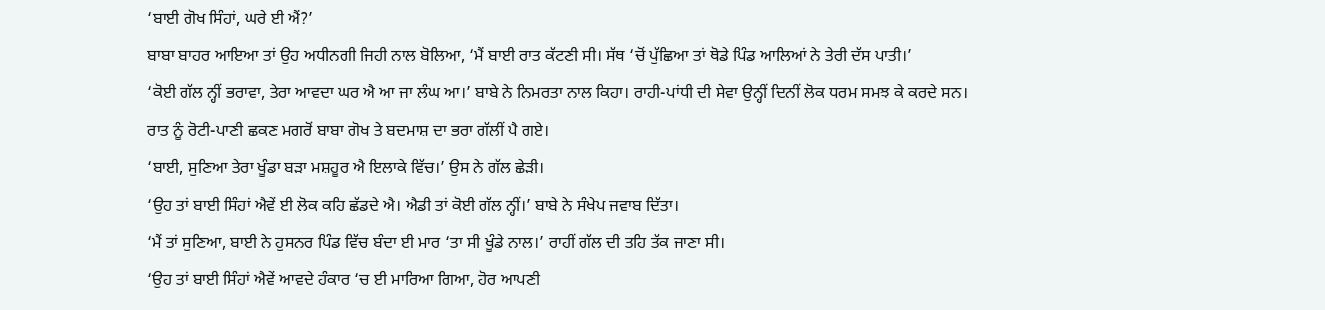‘ਬਾਈ ਗੋਖ ਸਿੰਹਾਂ, ਘਰੇ ਈ ਐਂ?’
ਬਾਬਾ ਬਾਹਰ ਆਇਆ ਤਾਂ ਉਹ ਅਧੀਨਗੀ ਜਿਹੀ ਨਾਲ ਬੋਲਿਆ, ‘ਮੈਂ ਬਾਈ ਰਾਤ ਕੱਟਣੀ ਸੀ। ਸੱਥ ‘ਚੋਂ ਪੁੱਛਿਆ ਤਾਂ ਥੋਡੇ ਪਿੰਡ ਆਲਿਆਂ ਨੇ ਤੇਰੀ ਦੱਸ ਪਾਤੀ।’
‘ਕੋਈ ਗੱਲ ਨ੍ਹੀਂ ਭਰਾਵਾ, ਤੇਰਾ ਆਵਦਾ ਘਰ ਐ ਆ ਜਾ ਲੰਘ ਆ।’ ਬਾਬੇ ਨੇ ਨਿਮਰਤਾ ਨਾਲ ਕਿਹਾ। ਰਾਹੀ-ਪਾਂਧੀ ਦੀ ਸੇਵਾ ਉਨ੍ਹੀਂ ਦਿਨੀਂ ਲੋਕ ਧਰਮ ਸਮਝ ਕੇ ਕਰਦੇ ਸਨ।
ਰਾਤ ਨੂੰ ਰੋਟੀ-ਪਾਣੀ ਛਕਣ ਮਗਰੋਂ ਬਾਬਾ ਗੋਖ ਤੇ ਬਦਮਾਸ਼ ਦਾ ਭਰਾ ਗੱਲੀਂ ਪੈ ਗਏ।
‘ਬਾਈ, ਸੁਣਿਆ ਤੇਰਾ ਖੂੰਡਾ ਬੜਾ ਮਸ਼ਹੂਰ ਐ ਇਲਾਕੇ ਵਿੱਚ।’ ਉਸ ਨੇ ਗੱਲ ਛੇੜੀ।
‘ਉਹ ਤਾਂ ਬਾਈ ਸਿੰਹਾਂ ਐਵੇਂ ਈ ਲੋਕ ਕਹਿ ਛੱਡਦੇ ਐ। ਐਡੀ ਤਾਂ ਕੋਈ ਗੱਲ ਨ੍ਹੀਂ।’ ਬਾਬੇ ਨੇ ਸੰਖੇਪ ਜਵਾਬ ਦਿੱਤਾ।
‘ਮੈਂ ਤਾਂ ਸੁਣਿਆ, ਬਾਈ ਨੇ ਹੁਸਨਰ ਪਿੰਡ ਵਿੱਚ ਬੰਦਾ ਈ ਮਾਰ ‘ਤਾ ਸੀ ਖੂੰਡੇ ਨਾਲ।’ ਰਾਹੀਂ ਗੱਲ ਦੀ ਤਹਿ ਤੱਕ ਜਾਣਾ ਸੀ।
‘ਉਹ ਤਾਂ ਬਾਈ ਸਿੰਹਾਂ ਐਵੇਂ ਆਵਦੇ ਹੰਕਾਰ ‘ਚ ਈ ਮਾਰਿਆ ਗਿਆ, ਹੋਰ ਆਪਣੀ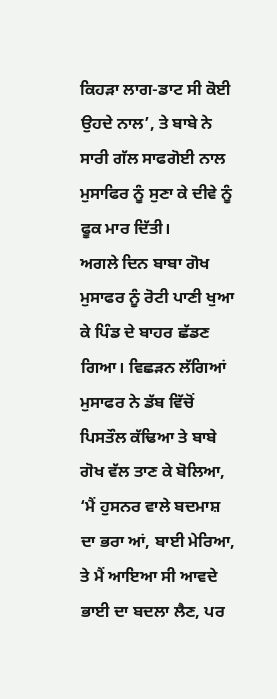ਕਿਹੜਾ ਲਾਗ-ਡਾਟ ਸੀ ਕੋਈ ਉਹਦੇ ਨਾਲ’, ਤੇ ਬਾਬੇ ਨੇ ਸਾਰੀ ਗੱਲ ਸਾਫਗੋਈ ਨਾਲ ਮੁਸਾਫਿਰ ਨੂੰ ਸੁਣਾ ਕੇ ਦੀਵੇ ਨੂੰ ਫੂਕ ਮਾਰ ਦਿੱਤੀ।
ਅਗਲੇ ਦਿਨ ਬਾਬਾ ਗੋਖ ਮੁਸਾਫਰ ਨੂੰ ਰੋਟੀ ਪਾਣੀ ਖੁਆ ਕੇ ਪਿੰਡ ਦੇ ਬਾਹਰ ਛੱਡਣ ਗਿਆ। ਵਿਛੜਨ ਲੱਗਿਆਂ ਮੁਸਾਫਰ ਨੇ ਡੱਬ ਵਿੱਚੋਂ ਪਿਸਤੌਲ ਕੱਢਿਆ ਤੇ ਬਾਬੇ ਗੋਖ ਵੱਲ ਤਾਣ ਕੇ ਬੋਲਿਆ, ‘ਮੈਂ ਹੁਸਨਰ ਵਾਲੇ ਬਦਮਾਸ਼ ਦਾ ਭਰਾ ਆਂ, ਬਾਈ ਮੇਰਿਆ, ਤੇ ਮੈਂ ਆਇਆ ਸੀ ਆਵਦੇ ਭਾਈ ਦਾ ਬਦਲਾ ਲੈਣ, ਪਰ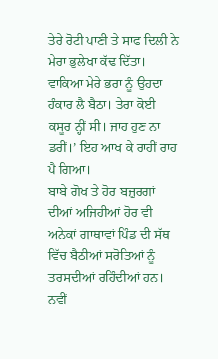ਤੇਰੇ ਰੋਟੀ ਪਾਣੀ ਤੇ ਸਾਫ ਦਿਲੀ ਨੇ ਮੇਰਾ ਭੁਲੇਖਾ ਕੱਢ ਦਿੱਤਾ। ਵਾਕਿਆ ਮੇਰੇ ਭਰਾ ਨੂੰ ਉਹਦਾ ਹੰਕਾਰ ਲੈ ਬੈਠਾ। ਤੇਰਾ ਕੋਈ ਕਸੂਰ ਨ੍ਹੀਂ ਸੀ। ਜਾਹ ਹੁਣ ਨਾ ਡਰੀਂ।’ ਇਹ ਆਖ ਕੇ ਰਾਹੀਂ ਰਾਹ ਪੈ ਗਿਆ।
ਬਾਬੇ ਗੋਖ ਤੇ ਹੋਰ ਬਜ਼ੁਰਗਾਂ ਦੀਆਂ ਅਜਿਹੀਆਂ ਹੋਰ ਵੀ ਅਨੇਕਾਂ ਗਾਥਾਵਾਂ ਪਿੰਡ ਦੀ ਸੱਥ ਵਿੱਚ ਬੈਠੀਆਂ ਸਰੋਤਿਆਂ ਨੂੰ ਤਰਸਦੀਆਂ ਰਹਿੰਦੀਆਂ ਹਨ। ਨਵੀਂ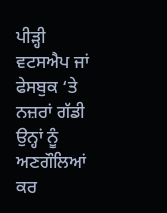ਪੀੜ੍ਹੀ ਵਟਸਐਪ ਜਾਂ ਫੇਸਬੁਕ ‘ਤੇ ਨਜ਼ਰਾਂ ਗੱਡੀ ਉਨ੍ਹਾਂ ਨੂੰ ਅਣਗੌਲਿਆਂ ਕਰ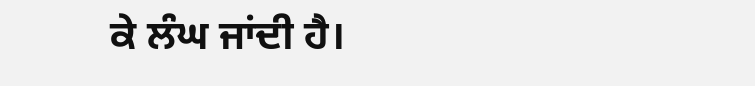ਕੇ ਲੰਘ ਜਾਂਦੀ ਹੈ।